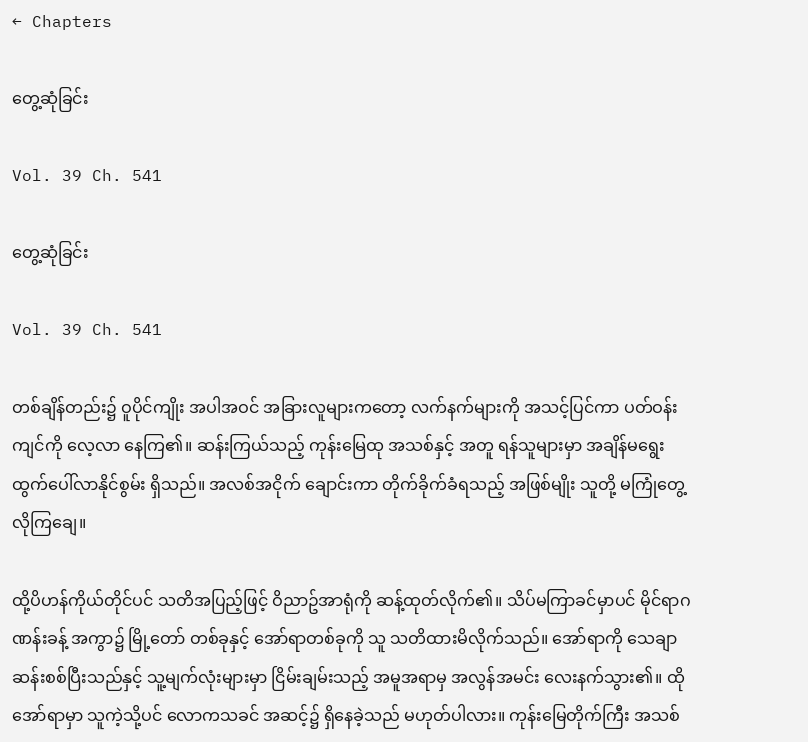← Chapters

တွေ့ဆုံခြင်း

Vol. 39 Ch. 541

တွေ့ဆုံခြင်း

Vol. 39 Ch. 541

တစ်ချိန်တည်း၌ ဝူပိုင်ကျိုး အပါအဝင် အခြားလူများကတော့ လက်နက်များကို အသင့်ပြင်ကာ ပတ်ဝန်းကျင်ကို လေ့လာ နေကြ၏။ ဆန်းကြယ်သည့် ကုန်းမြေထု အသစ်နှင့် အတူ ရန်သူများမှာ အချိန်မရွေး ထွက်ပေါ်လာနိုင်စွမ်း ရှိသည်။ အလစ်အငိုက် ချောင်းကာ တိုက်ခိုက်ခံရသည့် အဖြစ်မျိုး သူတို့ မကြုံတွေ့ လိုကြချေ။

ထို့ပိဟန်ကိုယ်တိုင်ပင် သတိအပြည့်ဖြင့် ဝိညာဥ်အာရုံကို ဆန့်ထုတ်လိုက်၏။ သိပ်မကြာခင်မှာပင် မိုင်ရာဂဏန်းခန့် အကွာ၌ မြို့တော် တစ်ခုနှင့် အော်ရာတစ်ခုကို သူ သတိထားမိလိုက်သည်။ အော်ရာကို သေချာ ဆန်းစစ်ပြီးသည်နှင့် သူ့မျက်လုံးများမှာ ငြိမ်းချမ်းသည့် အမူအရာမှ အလွန်အမင်း လေးနက်သွား၏။ ထိုအော်ရာမှာ သူကဲ့သို့ပင် လောကသခင် အဆင့်၌ ရှိနေခဲ့သည် မဟုတ်ပါလား။ ကုန်းမြေတိုက်ကြီး အသစ်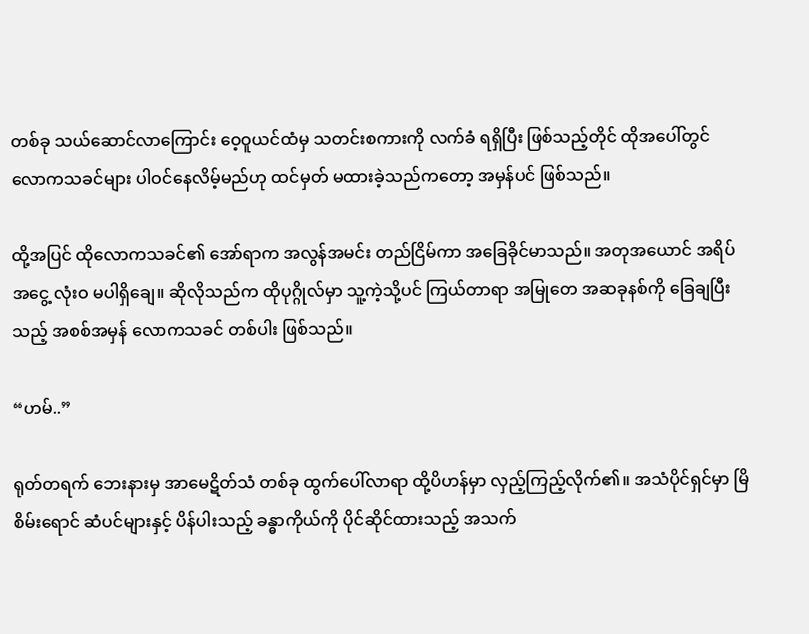တစ်ခု သယ်ဆောင်လာကြောင်း ဝေ့ဝူယင်ထံမှ သတင်းစကားကို လက်ခံ ရရှိပြီး ဖြစ်သည့်တိုင် ထိုအပေါ်တွင် လောကသခင်များ ပါဝင်နေလိမ့်မည်ဟု ထင်မှတ် မထားခဲ့သည်ကတော့ အမှန်ပင် ဖြစ်သည်။

ထို့အပြင် ထိုလောကသခင်၏ အော်ရာက အလွန်အမင်း တည်ငြိမ်ကာ အခြေခိုင်မာသည်။ အတုအယောင် အရိပ်အငွေ့ လုံးဝ မပါရှိချေ။ ဆိုလိုသည်က ထိုပုဂ္ဂိုလ်မှာ သူ့ကဲ့သို့ပင် ကြယ်တာရာ အမြုတေ အဆခုနစ်ကို ခြေချပြီးသည့် အစစ်အမှန် လောကသခင် တစ်ပါး ဖြစ်သည်။

“ဟမ်..”

ရုတ်တရက် ဘေးနားမှ အာမေဋိတ်သံ တစ်ခု ထွက်ပေါ်လာရာ ထို့ပိဟန်မှာ လှည့်ကြည့်လိုက်၏။ အသံပိုင်ရှင်မှာ မြိစိမ်းရောင် ဆံပင်များနှင့် ပိန်ပါးသည့် ခန္ဓာကိုယ်ကို ပိုင်ဆိုင်ထားသည့် အသက်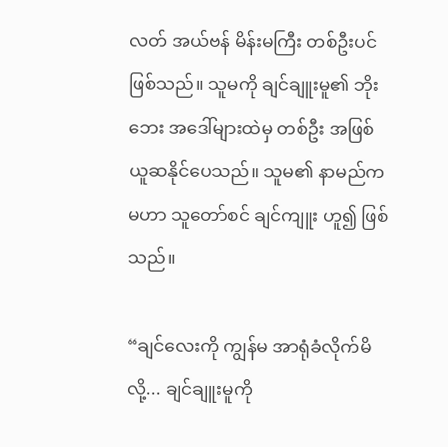လတ် အယ်ဗန် မိန်းမကြီး တစ်ဦးပင် ဖြစ်သည်။ သူမကို ချင်ချူးမူ၏ ဘိုးဘေး အဒေါ်များထဲမှ တစ်ဦး အဖြစ် ယူဆနိုင်ပေသည်။ သူမ၏ နာမည်က မဟာ သူတော်စင် ချင်ကျူး ဟူ၍ ဖြစ်သည်။

“ချင်လေးကို ကျွန်မ အာရုံခံလိုက်မိလို့... ချင်ချူးမူကို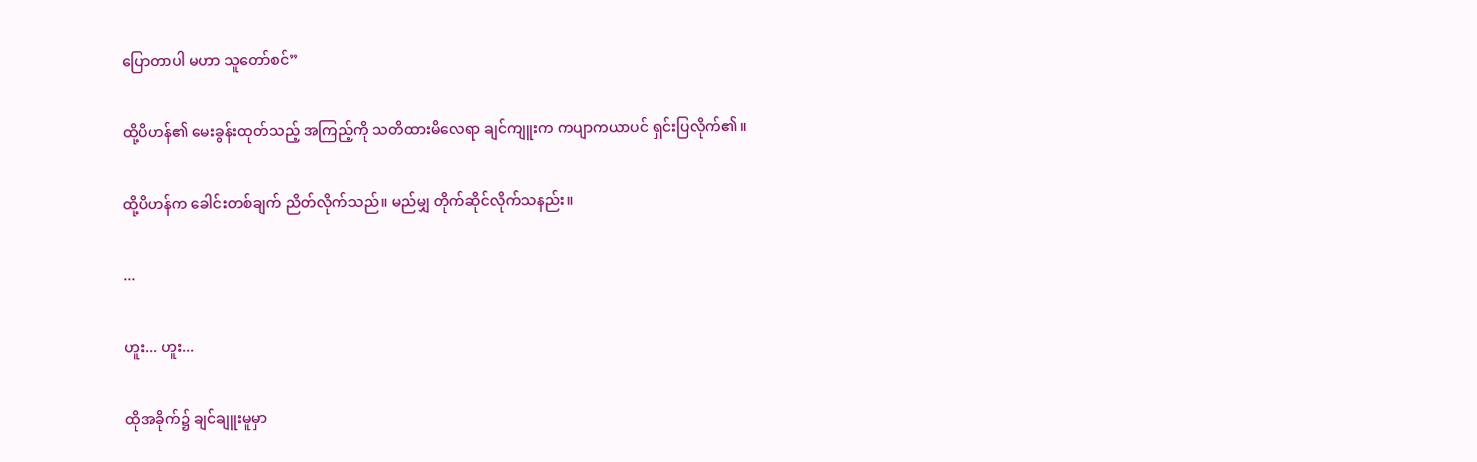ပြောတာပါ မဟာ သူတော်စင်”

ထို့ပိဟန်၏ မေးခွန်းထုတ်သည့် အကြည့်ကို သတိထားမိလေရာ ချင်ကျူးက ကပျာကယာပင် ရှင်းပြလိုက်၏။

ထို့ပိဟန်က ခေါင်းတစ်ချက် ညိတ်လိုက်သည်။ မည်မျှ တိုက်ဆိုင်လိုက်သနည်း။

...

ဟူး... ဟူး...

ထိုအခိုက်၌ ချင်ချူးမူမှာ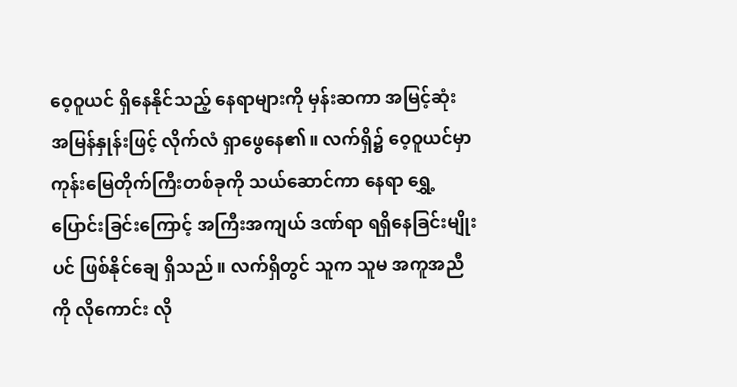ဝေ့ဝူယင် ရှိနေနိုင်သည့် နေရာများကို မှန်းဆကာ အမြင့်ဆုံး အမြန်နှုန်းဖြင့် လိုက်လံ ရှာဖွေနေ၏။ လက်ရှိ၌ ဝေ့ဝူယင်မှာ ကုန်းမြေတိုက်ကြီးတစ်ခုကို သယ်ဆောင်ကာ နေရာ ရွှေ့ပြောင်းခြင်းကြောင့် အကြီးအကျယ် ဒဏ်ရာ ရရှိနေခြင်းမျိုးပင် ဖြစ်နိုင်ချေ ရှိသည်။ လက်ရှိတွင် သူက သူမ အကူအညီကို လိုကောင်း လို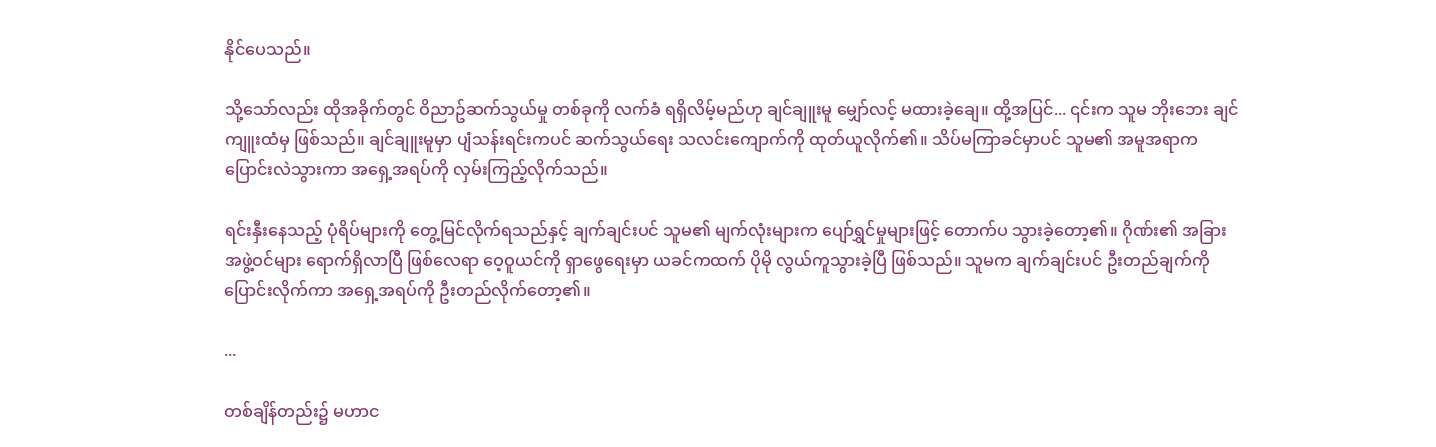နိုင်ပေသည်။

သို့သော်လည်း ထိုအခိုက်တွင် ဝိညာဥ်ဆက်သွယ်မှု တစ်ခုကို လက်ခံ ရရှိလိမ့်မည်ဟု ချင်ချူးမူ မျှော်လင့် မထားခဲ့ချေ။ ထို့အပြင်... ၎င်းက သူမ ဘိုးဘေး ချင်ကျူးထံမှ ဖြစ်သည်။ ချင်ချူးမူမှာ ပျံသန်းရင်းကပင် ဆက်သွယ်ရေး သလင်းကျောက်ကို ထုတ်ယူလိုက်၏။ သိပ်မကြာခင်မှာပင် သူမ၏ အမူအရာက ပြောင်းလဲသွားကာ အရှေ့အရပ်ကို လှမ်းကြည့်လိုက်သည်။

ရင်းနှီးနေသည့် ပုံရိပ်များကို တွေ့မြင်လိုက်ရသည်နှင့် ချက်ချင်းပင် သူမ၏ မျက်လုံးများက ပျော်ရွှင်မှုများဖြင့် တောက်ပ သွားခဲ့တော့၏။ ဂိုဏ်း၏ အခြား အဖွဲ့ဝင်များ ရောက်ရှိလာပြီ ဖြစ်လေရာ ဝေ့ဝူယင်ကို ရှာဖွေရေးမှာ ယခင်ကထက် ပိုမို လွယ်ကူသွားခဲ့ပြီ ဖြစ်သည်။ သူမက ချက်ချင်းပင် ဦးတည်ချက်ကို ပြောင်းလိုက်ကာ အရှေ့အရပ်ကို ဦးတည်လိုက်တော့၏။

...

တစ်ချိန်တည်း၌ မဟာင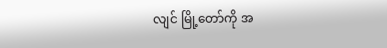လျင် မြို့တော်ကို အ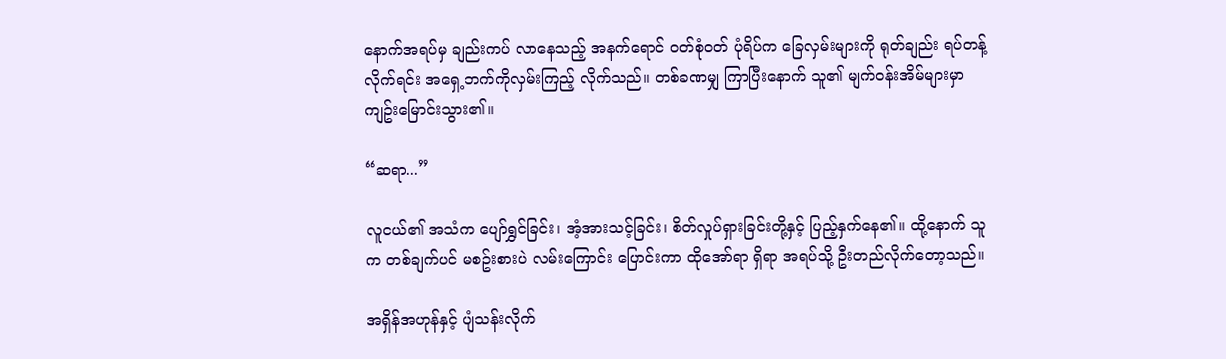နောက်အရပ်မှ ချည်းကပ် လာနေသည့် အနက်ရောင် ဝတ်စုံဝတ် ပုံရိပ်က ခြေလှမ်းများကို ရုတ်ချည်း ရပ်တန့်လိုက်ရင်း အရှေ့ဘက်ကိုလှမ်းကြည့် လိုက်သည်။ တစ်ခဏမျှ ကြာပြီးနောက် သူ၏ မျက်ဝန်းအိမ်များမှာ ကျဥ်းမြောင်းသွား၏။

“ဆရာ...”

လူငယ်၏ အသံက ပျော်ရွှင်ခြင်း၊ အံ့အားသင့်ခြင်း၊ စိတ်လှုပ်ရှားခြင်းတို့နှင့် ပြည့်နှက်နေ၏။ ထို့နောက် သူက တစ်ချက်ပင် မစဥ်းစားပဲ လမ်းကြောင်း ပြောင်းကာ ထိုအော်ရာ ရှိရာ အရပ်သို့ ဦးတည်လိုက်တော့သည်။

အရှိန်အဟုန်နှင့် ပျံသန်းလိုက်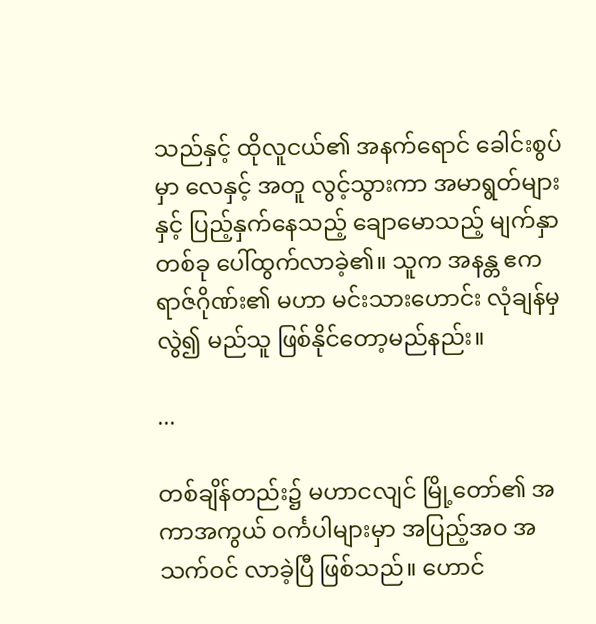သည်နှင့် ထိုလူငယ်၏ အနက်ရောင် ခေါင်းစွပ်မှာ လေနှင့် အတူ လွင့်သွားကာ အမာရွတ်များနှင့် ပြည့်နှက်နေသည့် ချောမောသည့် မျက်နှာတစ်ခု ပေါ်ထွက်လာခဲ့၏။ သူက အနန္တ ဧကရာဇ်ဂိုဏ်း၏ မဟာ မင်းသားဟောင်း လုံချန်မှ လွဲ၍ မည်သူ ဖြစ်နိုင်တော့မည်နည်း။

...

တစ်ချိန်တည်း၌ မဟာငလျင် မြို့တော်၏ အကာအကွယ် ဝင်္ကပါများမှာ အပြည့်အဝ အသက်ဝင် လာခဲ့ပြီ ဖြစ်သည်။ ဟောင်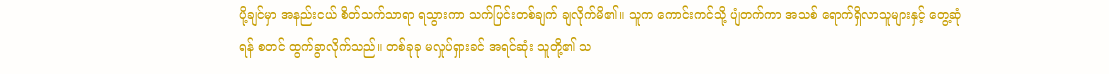ပို့ချင်မှာ အနည်းငယ် စိတ်သက်သာရာ ရသွားကာ သက်ပြင်းတစ်ချက် ချလိုက်မိ၏။ သူက ကောင်းကင်သို့ ပျံတက်ကာ အသစ် ‌ရောက်ရှိလာသူများနှင့် တွေ့ဆုံရန် စတင် ထွက်ခွာလိုက်သည်။ တစ်ခုခု မလှုပ်ရှားခင် အရင်ဆုံး သူတို့၏ သ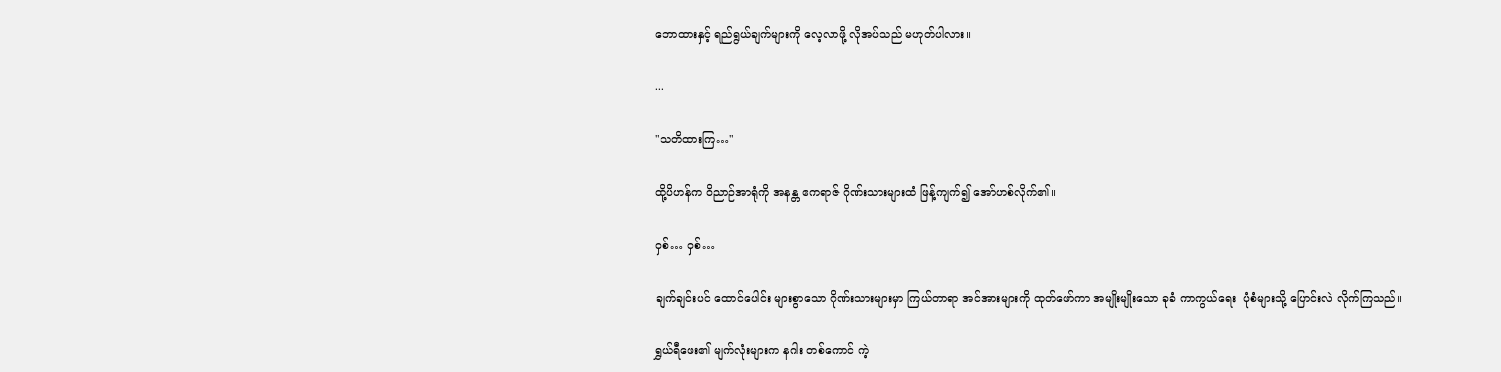ဘောထားနှင့် ရည်ရွယ်ချက်များကို လေ့လာဖို့ လိုအပ်သည် မဟုတ်ပါလား။

...

"သတိထားကြ…"

ထို့ပိဟန်က ဝိညာဉ်အာရုံကို အနန္တ ဧကရာဇ် ဂိုဏ်းသားများထံ ဖြန့်ကျက်၍ အော်ဟစ်လိုက်၏။

ဝှစ်… ဝှစ်…

ချက်ချင်းပင် ထောင်ပေါင်း များစွာသော ဂိုဏ်းသားများမှာ ကြယ်တာရာ အင်အားများကို ထုတ်ဖော်ကာ အမျိုးမျိုးသော ခုခံ ကာကွယ်ရေး  ပုံစံများသို့ ပြောင်းလဲ လိုက်ကြသည်။

ရွှယ်ရီဖေး၏ မျက်လုံးများက နဂါး တစ်ကောင် ကဲ့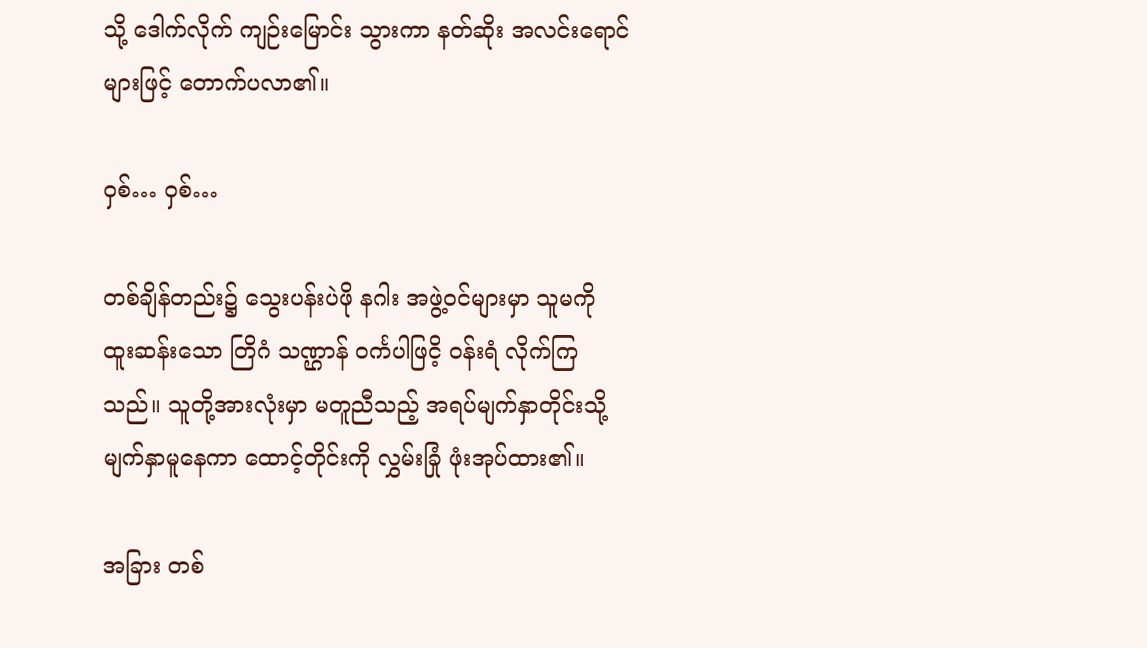သို့ ဒေါက်လိုက် ကျဉ်းမြောင်း သွားကာ နတ်ဆိုး အလင်းရောင်များဖြင့် တောက်ပလာ၏။

ဝှစ်… ဝှစ်…

တစ်ချိန်တည်း၌ သွေးပန်းပဲဖို နဂါး အဖွဲ့ဝင်များမှာ သူမကို ထူးဆန်းသော တြိဂံ သဏ္ဌာန် ဝင်္ကပါဖြငိ့ ဝန်းရံ လိုက်ကြသည်။ သူတို့အားလုံးမှာ မတူညီသည့် အရပ်မျက်နှာတိုင်းသို့ မျက်နှာမူနေကာ ထောင့်တိုင်းကို လွှမ်းခြုံ ဖုံးအုပ်ထား၏။

အခြား တစ်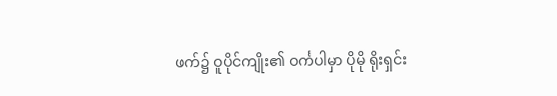ဖက်၌ ဝူပိုင်ကျိုး၏ ဝင်္ကပါမှာ ပိုမို ရိုးရှင်း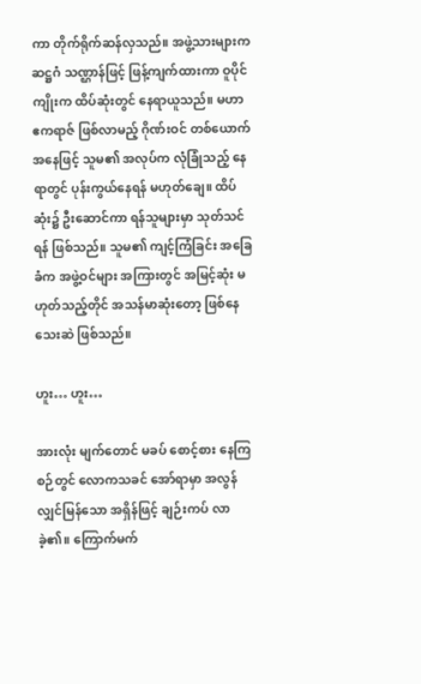ကာ တိုက်ရိုက်ဆန်လှသည်။ အဖွဲ့သားများက ဆဋ္ဌဂံ သဏ္ဌာန်ဖြင့် ဖြန့်ကျက်ထားကာ ဝူပိုင်ကျိုးက ထိပ်ဆုံးတွင် နေရာယူသည်။ မဟာ ဧကရာဇ် ဖြစ်လာမည့် ဂိုဏ်းဝင် တစ်ယောက် အနေဖြင့် သူမ၏ အလုပ်က လုံခြုံသည့် နေရာတွင် ပုန်းကွယ်နေရန် မဟုတ်ချေ။ ထိပ်ဆုံး၌ ဦးဆောင်ကာ ရန်သူများမှာ သုတ်သင်ရန် ဖြစ်သည်။ သူမ၏ ကျင့်ကြံခြင်း အခြေခံက အဖွဲ့ဝင်များ အကြားတွင် အမြင့်ဆုံး မဟုတ်သည့်တိုင် အသန်မာဆုံးတော့ ဖြစ်နေသေးဆဲ ဖြစ်သည်။

ဟူး… ဟူး…

အားလုံး မျက်တောင် မခပ် စောင့်စား နေကြစဉ်တွင် လောကသခင် အော်ရာမှာ အလွန် လျှင်မြန်သော အရှိန်ဖြင့် ချဉ်းကပ် လာခဲ့၏။ ကြောက်မက်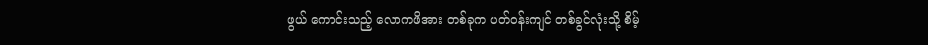ဖွယ် ကောင်းသည့် လောကဖိအား တစ်ခုက ပတ်ဝန်းကျင် တစ်ခွင်လုံးသို့ စိမ့်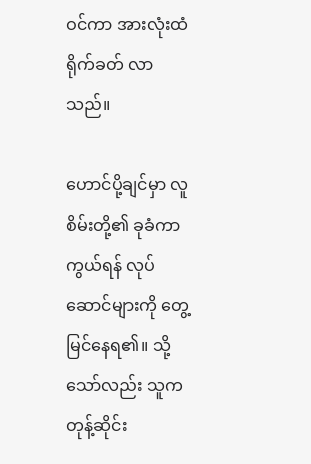ဝင်ကာ အားလုံးထံ ရိုက်ခတ် လာသည်။

ဟောင်ပို့ချင်မှာ လူစိမ်းတို့၏ ခုခံကာကွယ်ရန် လုပ်ဆောင်များကို တွေ့မြင်နေရ၏။ သို့သော်လည်း သူက တုန့်ဆိုင်း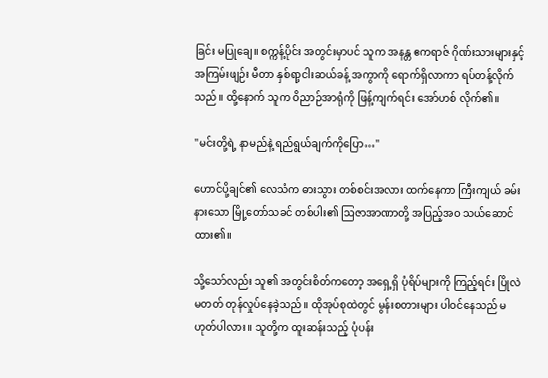ခြင်း မပြုချေ။ စက္ကန့်ပိုင်း အတွင်းမှာပင် သူက အနန္တ ဧကရာဇ် ဂိုဏ်းသားများနှင့် အကြမ်းဖျဉ်း မီတာ နှစ်ရာ့ငါးဆယ်ခန့် အကွာကို ရောက်ရှိလာကာ ရပ်တန့်လိုက်သည်။ ထို့နောက် သူက ဝိညာဉ်အာရုံကို ဖြန့်ကျက်ရင်း အော်ဟစ် လိုက်၏။

"မင်းတို့ရဲ့ နာမည်နဲ့ ရည်ရွယ်ချက်ကိုပြော…"

ဟောင်ပို့ချင်၏ လေသံက ဓားသွား တစ်စင်းအလား ထက်နေကာ ကြီးကျယ် ခမ်းနားသော မြို့တော်သခင် တစ်ပါး၏ ဩဇာအာဏာတို့ အပြည့်အဝ သယ်ဆောင် ထား၏။

သို့သော်လည်း သူ၏ အတွင်းစိတ်ကတော့ အရှေ့ရှိ ပုံရိပ်များကို ကြည့်ရင်း ပြိုလဲမတတ် တုန်လှုပ်နေခဲ့သည်။ ထိုအုပ်စုထဲတွင် မွန်းစတားများ ပါဝင်နေသည် မဟုတ်ပါလား။ သူတို့က ထူးဆန်းသည့် ပုံပန်း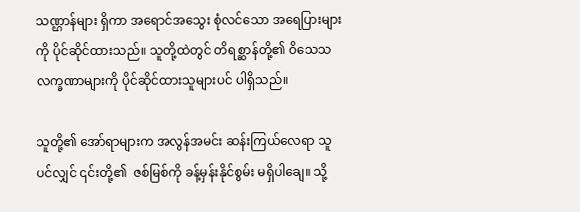သဏ္ဌာန်များ ရှိကာ အရောင်အသွေး စုံလင်သော အရေပြားများကို ပိုင်ဆိုင်ထားသည်။ သူတို့ထဲတွင် တိရစ္ဆာန်တို့၏ ဝိသေသ လက္ခဏာများကို ပိုင်ဆိုင်ထားသူများပင် ပါရှိသည်။

သူတို့၏ အော်ရာများက အလွန်အမင်း ဆန်းကြယ်လေရာ သူ ပင်လျှင် ၎င်းတို့၏  ဇစ်မြစ်ကို ခန့်မှန်းနိုင်စွမ်း မရှိပါချေ။ သို့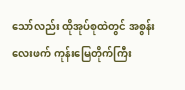သော်လည်း ထိုအုပ်စုထဲတွင် အစွန်းလေးဖက် ကုန်းမြေတိုက်ကြီး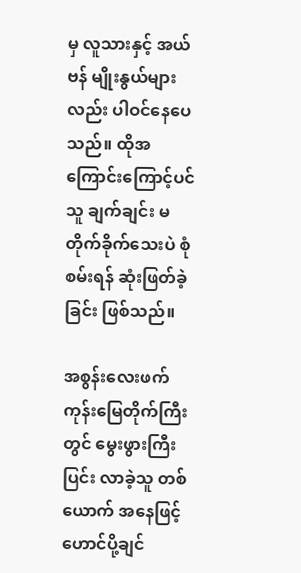မှ လူသားနှင့် အယ်ဗန် မျိုးနွယ်များလည်း ပါဝင်နေပေသည်။ ထိုအကြောင်းကြောင့်ပင် သူ ချက်ချင်း မတိုက်ခိုက်သေးပဲ စုံစမ်းရန် ဆုံးဖြတ်ခဲ့ခြင်း ဖြစ်သည်။

အစွန်းလေးဖက် ကုန်းမြေတိုက်ကြီးတွင် မွေးဖွားကြီးပြင်း လာခဲ့သူ တစ်ယောက် အနေဖြင့် ဟောင်ပို့ချင်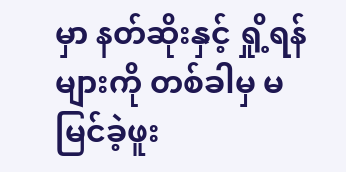မှာ နတ်ဆိုးနှင့် ရှို့ရန်များကို တစ်ခါမှ မမြင်ခဲ့ဖူး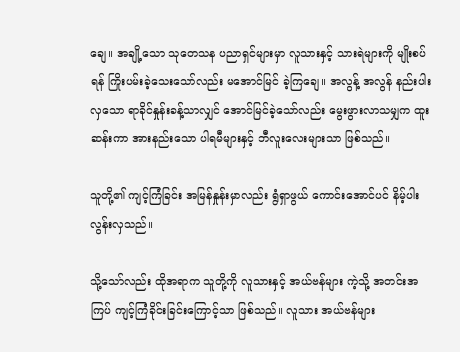ချေ။ အချို့သော သုတေသန ပညာရှင်များမှာ လူသားနှင့် သားရဲများကို မျိုးစပ်ရန် ကြိုးပမ်းခဲ့သေးသော်လည်း မအောင်မြင် ခဲ့ကြချေ။ အလွန့် အလွန် နည်းပါးလှသော ရာခိုင်နှုန်းခန့်သာလျှင် အောင်မြင်ခဲ့သော်လည်း မွေးဖွားလာသမျှက ထူးဆန်းကာ အားနည်းသော ပါရမီများနှင့် ဘီလူးလေးများသာ ဖြစ်သည်။

သူတို့၏ ကျင့်ကြံခြင်း အမြန်နှုန်းမှာလည်း ရွံရှာဖွယ် ကောင်းအောင်ပင် နိမ့်ပါးလွန်းလှသည်။

သို့သော်လည်း ထိုအရာက သူတို့ကို လူသားနှင့် အယ်ဗန်များ ကဲ့သို့ အတင်းအကြပ် ကျင့်ကြံခိုင်းခြင်းကြောင့်သာ ဖြစ်သည်။ လူသား အယ်ဗန်များ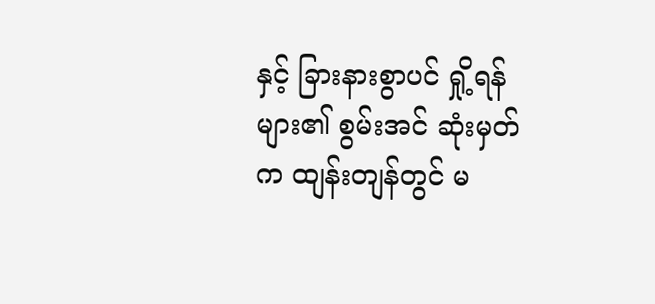နှင့် ခြားနားစွာပင် ရှို့ရန်များ၏ စွမ်းအင် ဆုံးမှတ်က ထျန်းတျန်တွင် မ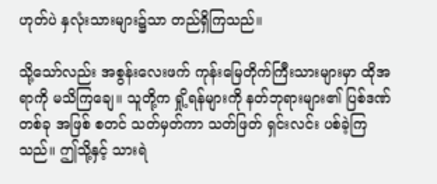ဟုတ်ပဲ နှလုံးသားများ၌သာ တည်ရှိကြသည်။

သို့သော်လည်း အစွန်းလေးဖက် ကုန်းမြေတိုက်ကြီးသားများမှာ ထိုအရာကို မသိကြချေ။ သူတို့က ရှို့ရန်များကို နတ်ဘုရားများ၏ ပြစ်ဒဏ် တစ်ခု အဖြစ် စတင် သတ်မှတ်ကာ သတ်ဖြတ် ရှင်းလင်း ပစ်ခဲ့ကြသည်။ ဤသို့နှင့် သားရဲ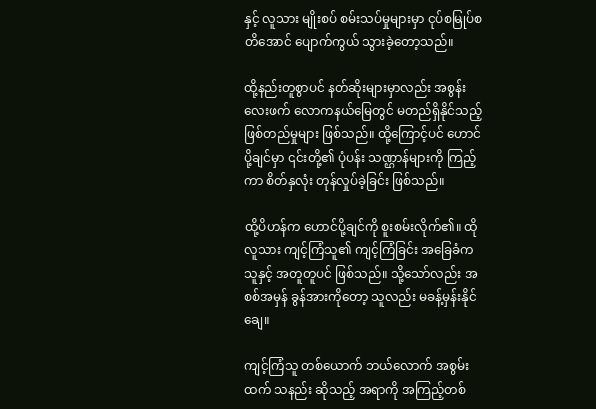နှင့် လူသား မျိုးစပ် စမ်းသပ်မှုများမှာ ငုပ်စမြုပ်စတိအောင် ပျောက်ကွယ် သွားခဲ့တော့သည်။

ထို့နည်းတူစွာပင် နတ်ဆိုးများမှာလည်း အစွန်းလေးဖက် လောကနယ်မြေတွင် မတည်ရှိနိုင်သည့် ဖြစ်တည်မှုများ ဖြစ်သည်။ ထို့ကြောင့်ပင် ဟောင်ပို့ချင်မှာ ၎င်းတို့၏ ပုံပန်း သဏ္ဌာန်များကို ကြည့်ကာ စိတ်နှလုံး တုန်လှုပ်ခဲ့ခြင်း ဖြစ်သည်။

ထို့ပိဟန်က ဟောင်ပို့ချင်ကို စူးစမ်းလိုက်၏။ ထိုလူသား ကျင့်ကြံသူ၏ ကျင့်ကြံခြင်း အခြေခံက သူနှင့် အတူတူပင် ဖြစ်သည်။ သို့သော်လည်း အစစ်အမှန် ခွန်အားကိုတော့ သူလည်း မခန့်မှန်းနိုင်ချေ။

ကျင့်ကြံသူ တစ်ယောက် ဘယ်လောက် အစွမ်းထက် သနည်း ဆိုသည့် အရာကို အကြည့်တစ်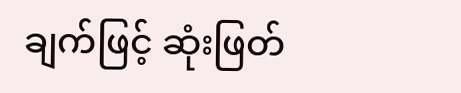ချက်ဖြင့် ဆုံးဖြတ်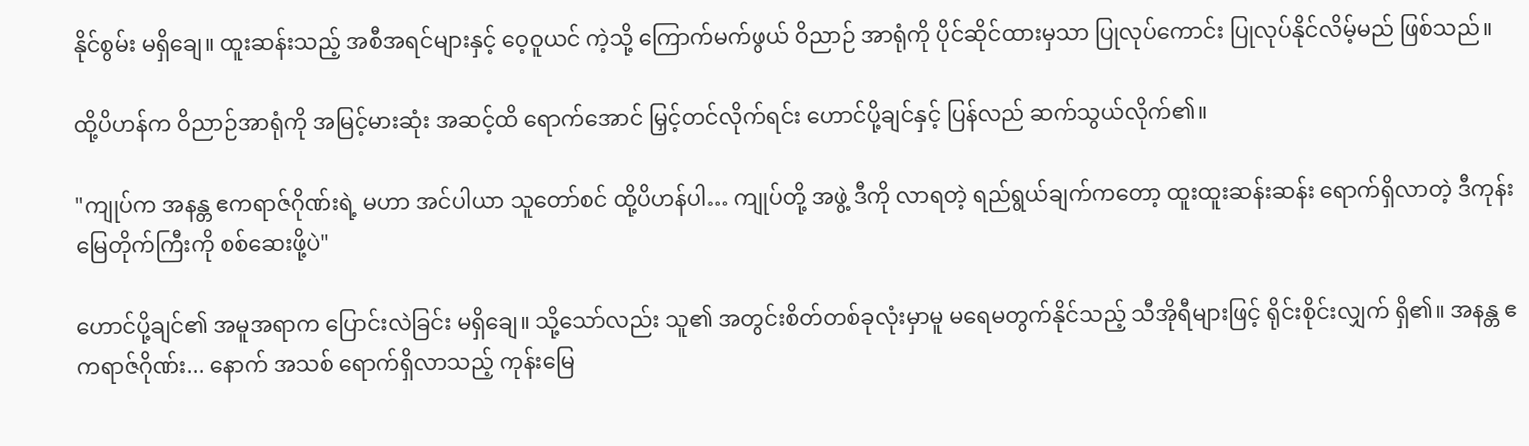နိုင်စွမ်း မရှိချေ။ ထူးဆန်းသည့် အစီအရင်များနှင့် ဝေ့ဝူယင် ကဲ့သို့ ကြောက်မက်ဖွယ် ဝိညာဉ် အာရုံကို ပိုင်ဆိုင်ထားမှသာ ပြုလုပ်ကောင်း ပြုလုပ်နိုင်လိမ့်မည် ဖြစ်သည်။

ထို့ပိဟန်က ဝိညာဉ်အာရုံကို အမြင့်မားဆုံး အဆင့်ထိ ရောက်အောင် မြှင့်တင်လိုက်ရင်း ဟောင်ပို့ချင်နှင့် ပြန်လည် ဆက်သွယ်လိုက်၏။

"ကျုပ်က အနန္တ ဧကရာဇ်ဂိုဏ်းရဲ့ မဟာ အင်ပါယာ သူတော်စင် ထို့ပိဟန်ပါ… ကျုပ်တို့ အဖွဲ့ ဒီကို လာရတဲ့ ရည်ရွယ်ချက်ကတော့ ထူးထူးဆန်းဆန်း ရောက်ရှိလာတဲ့ ဒီကုန်းမြေတိုက်ကြီးကို စစ်ဆေးဖို့ပဲ"

ဟောင်ပို့ချင်၏ အမူအရာက ပြောင်းလဲခြင်း မရှိချေ။ သို့သော်လည်း သူ၏ အတွင်းစိတ်တစ်ခုလုံးမှာမူ မရေမတွက်နိုင်သည့် သီအိုရီများဖြင့် ရိုင်းစိုင်းလျှက် ရှိ၏။ အနန္တ ဧကရာဇ်ဂိုဏ်း... နောက် အသစ် ရောက်ရှိလာသည့် ကုန်းမြေ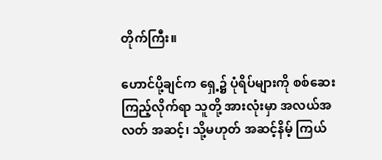တိုက်ကြီး။

ဟောင်ပို့ချင်က ရှေ့၌ ပုံရိပ်များကို စစ်ဆေးကြည့်လိုက်ရာ သူတို့ အားလုံးမှာ အလယ်အလတ် အဆင့်၊ သို့မဟုတ် အဆင့်နိမ့် ကြယ်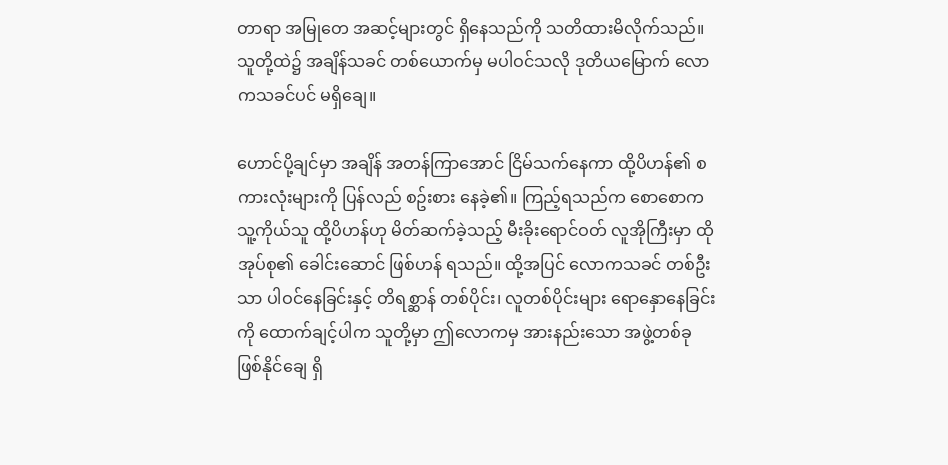တာရာ အမြုတေ အဆင့်များတွင် ရှိနေသည်ကို သတိထားမိလိုက်သည်။ သူတို့ထဲ၌ အချိန်သခင် တစ်ယောက်မှ မပါဝင်သလို ဒုတိယမြောက် လောကသခင်ပင် မရှိချေ။

ဟောင်ပို့ချင်မှာ အချိန် အတန်ကြာအောင် ငြိမ်သက်နေကာ ထို့ပိဟန်၏ စကားလုံးများကို ပြန်လည် စဥ်းစား နေခဲ့၏။ ကြည့်ရသည်က စောစောက သူ့ကိုယ်သူ ထို့ပိဟန်ဟု မိတ်ဆက်ခဲ့သည့် မီးခိုးရောင်ဝတ် လူအိုကြီးမှာ ထိုအုပ်စု၏ ခေါင်းဆောင် ဖြစ်ဟန် ရသည်။ ထို့အပြင် လောကသခင် တစ်ဦးသာ ပါဝင်နေခြင်းနှင့် တိရစ္ဆာန် တစ်ပိုင်း၊ လူတစ်ပိုင်းများ ရောနှောနေခြင်းကို ထောက်ချင့်ပါက သူတို့မှာ ဤလောကမှ အားနည်းသော အဖွဲ့တစ်ခု ဖြစ်နိုင်ချေ ရှိ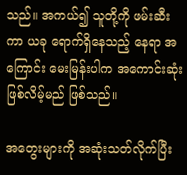သည်။ အကယ်၍ သူတို့ကို ဖမ်းဆီးကာ ယခု ရောက်ရှိနေသည့် နေရာ အကြောင်း မေးမြန်းပါက အကောင်းဆုံး ဖြစ်လိမ့်မည် ဖြစ်သည်။

အတွေးများကို အဆုံးသတ်လိုက်ပြီး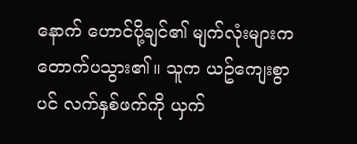နောက် ဟောင်ပို့ချင်၏ မျက်လုံးများက တောက်ပသွား၏။ သူက ယဥ်ကျေးစွာပင် လက်နှစ်ဖက်ကို ယှက်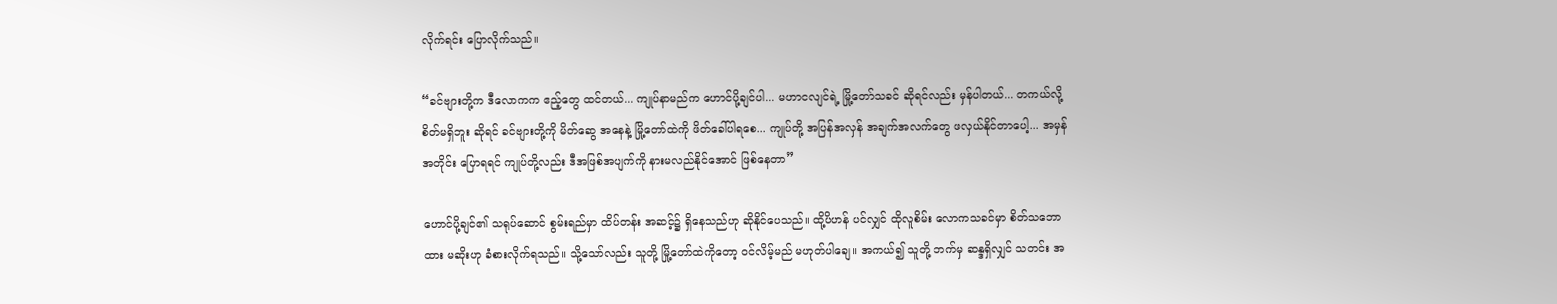လိုက်ရင်း ပြောလိုက်သည်။

“ခင်ဗျားတို့က ဒီလောကက ဧည့်တွေ ထင်တယ်... ကျုပ်နာမည်က ဟောင်ပို့ချင်ပါ... မဟာငလျင်ရဲ့ မြို့တော်သခင် ဆိုရင်လည်း မှန်ပါတယ်... တကယ်လို့ စိတ်မရှိဘူး ဆိုရင် ခင်ဗျားတို့ကို မိတ်ဆွေ အနေနဲ့ မြို့တော်ထဲကို ဖိတ်ခေါ်ပါရစေ... ကျုပ်တို့ အပြန်အလှန် အချက်အလက်တွေ ဖလှယ်နိုင်တာပေါ့... အမှန်အတိုင်း ပြောရရင် ကျုပ်တို့လည်း ဒီအဖြစ်အပျက်ကို နားမလည်နိုင်အောင် ဖြစ်နေတာ”

ဟောင်ပို့ချင်၏ သရုပ်ဆောင် စွမ်းရည်မှာ ထိပ်တန်း အဆင့်၌ ရှိနေသည်ဟု ဆိုနိုင်ပေသည်။ ထို့ပိဟန် ပင်လျှင် ထိုလူစိမ်း လောကသခင်မှာ စိတ်သဘောထား မဆိုးဟု ခံစားလိုက်ရသည်။ သို့သော်လည်း သူတို့ မြို့တော်ထဲကိုတော့ ဝင်လိမ့်မည် မဟုတ်ပါချေ။ အကယ်၍ သူတို့ ဘက်မှ ဆန္ဒရှိလျှင် သတင်း အ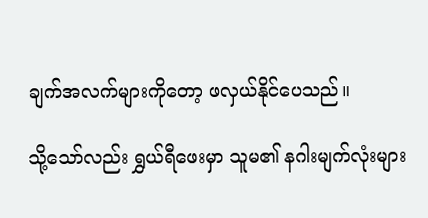ချက်အလက်များကိုတော့ ဖလှယ်နိုင်ပေသည်။

သို့သော်လည်း ရွှယ်ရီဖေးမှာ သူမ၏ နဂါးမျက်လုံးများ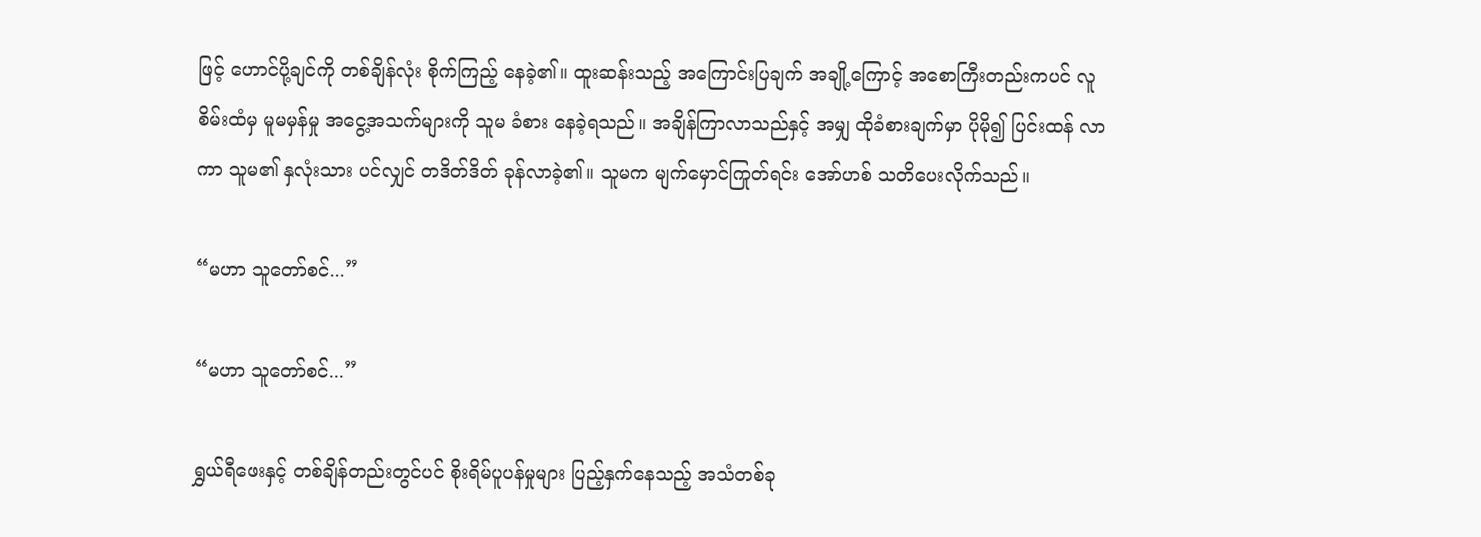ဖြင့် ‌ဟောင်ပို့ချင်ကို တစ်ချိန်လုံး စိုက်ကြည့် နေခဲ့၏။ ထူးဆန်းသည့် အကြောင်းပြချက် အချို့ကြောင့် အစောကြီးတည်းကပင် လူစိမ်းထံမှ မူမမှန်မှု အငွေ့အသက်များကို သူမ ခံစား နေခဲ့ရသည်။ အချိန်ကြာလာသည်နှင့် အမျှ ထိုခံစားချက်မှာ ပိုမို၍ ပြင်းထန် လာကာ သူမ၏ နှလုံးသား ပင်လျှင် တဒိတ်ဒိတ် ခုန်လာခဲ့၏။ သူမက မျက်မှောင်ကြုတ်ရင်း အော်ဟစ် သတိပေးလိုက်သည်။

“မဟာ သူတော်စင်...”

“မဟာ သူတော်စင်...”

ရွှယ်ရီဖေးနှင့် တစ်ချိန်တည်းတွင်ပင် စိုးရိမ်ပူပန်မှုများ ပြည့်နှက်နေသည့် အသံတစ်ခု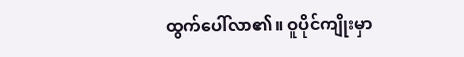ထွက်ပေါ်လာ၏။ ဝူပိုင်ကျိုးမှာ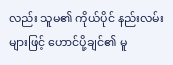လည်း သူမ၏ ကိုယ်ပိုင် နည်းလမ်းများဖြင့် ဟောင်ပို့ချင်၏ မူ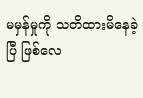မမှန်မှုကို သတိထားမိနေခဲ့ပြီ ဖြစ်လေ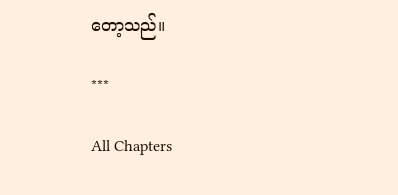တော့သည်။

***

All Chapters